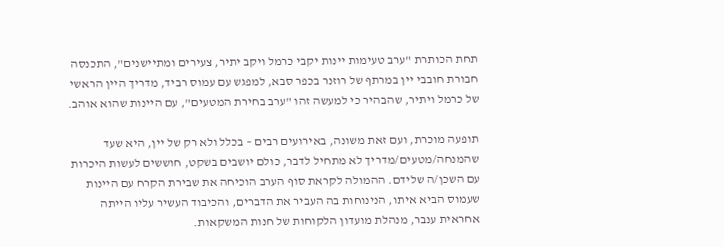תחת הכותרת "ערב טעימות יינות יקבי כרמל ויקב יתיר, צעירים ומתיישנים", התכנסה חבורת חובבי יין במרתף של רוזנר בכפר סבא, למפגש עם עמוס רביד, מדריך היין הראשי של כרמל ויתיר, שהבהיר כי למעשה זהו "ערב בחירת המטעים", עם היינות שהוא אוהב.

תופעה מוכרת, ועם זאת משונה, באירועים רבים – בכלל ולא רק של יין, היא שעד שהמנחה/מטעים/מדריך לא מתחיל לדבר, כולם יושבים בשקט, חוששים לעשות היכרות עם השכן/ה שלידם. ההמולה לקראת סוף הערב הוכיחה את שבירת הקרח עם היינות שעמוס הביא איתו, הנינוחות בה העביר את הדברים, והכיבוד העשיר עליו הייתה אחראית ענבר, מנהלת מועדון הלקוחות של חנות המשקאות.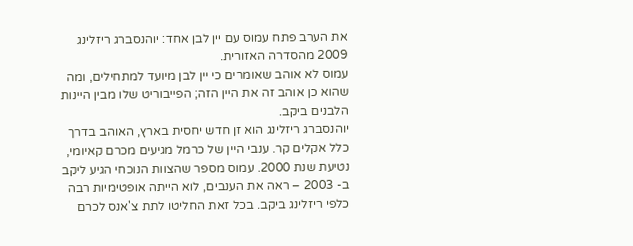את הערב פתח עמוס עם יין לבן אחד: יוהנסברג ריזלינג 2009 מהסדרה האזורית.
עמוס לא אוהב שאומרים כי יין לבן מיועד למתחילים, ומה שהוא כן אוהב זה את היין הזה; הפייבוריט שלו מבין היינות הלבנים ביקב.
יוהנסברג ריזלינג הוא זן חדש יחסית בארץ, האוהב בדרך כלל אקלים קר. ענבי היין של כרמל מגיעים מכרם קאיומי, נטיעת שנת 2000. עמוס מספר שהצוות הנוכחי הגיע ליקב ב- 2003 – ראה את הענבים, לוא הייתה אופטימיות רבה כלפי ריזלינג ביקב. בכל זאת החליטו לתת צ'אנס לכרם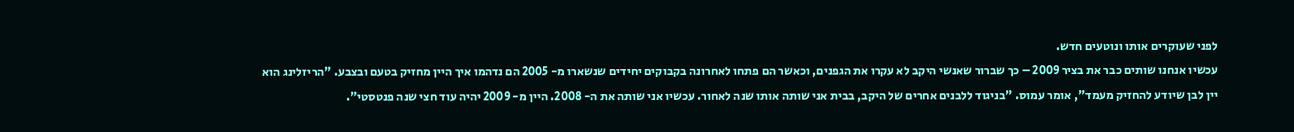לפני שעוקרים אותו ונוטעים חדש.
עכשיו אנחנו שותים כבר את בציר 2009 – כך שברור שאנשי היקב לא עקרו את הגפנים, וכאשר הם פתחו לאחרונה בקבוקים יחידים שנשארו מ- 2005 הם נדהמו איך היין מחזיק בטעם ובצבע. "הריזלינג הוא יין לבן שיודע להחזיק מעמד", אומר עמוס. "בניגוד ללבנים אחרים של היקב, בבית אני שותה אותו שנה לאחור. עכשיו אני שותה את ה- 2008. היין מ- 2009 יהיה עוד חצי שנה פנטסטי".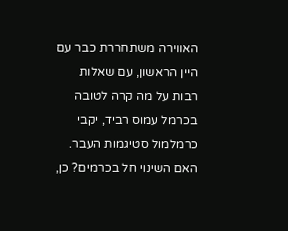האווירה משתחררת כבר עם היין הראשון, עם שאלות רבות על מה קרה לטובה בכרמל עמוס רביד, יקבי כרמלמול סטיגמות העבר. האם השינוי חל בכרמים? כן,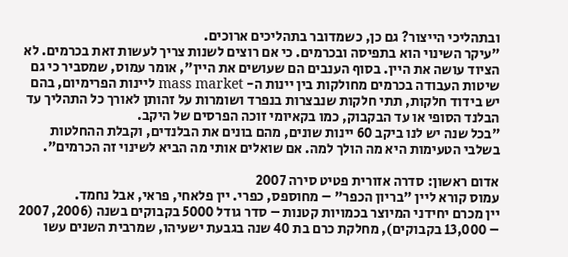ובתהליכי הייצור? גם כן, כשמדובר בתהליכים ארוכים.
"עיקר השינוי הוא בתפיסה ובכרמים. כי אם רוצים לשנות צריך לעשות זאת בכרמים. לא הציוד עושה את היין. בסוף הענבים הם שעושים את היין", אומר עמוס, שמסביר כי גם שיטות העבודה בכרמים מחולקות בין יינות ה- mass market ליינות הפרימיום, בהם יש בידוד חלקות, תתי חלקות שנבצרות בנפרד ושומרות על זהותן לאורך כל התהליך עד הבלנד הסופי או עד הבקבוק, כמו בקאיומי זוכה הפרסים של היקב.
"בכל שנה יש לנו ביקב 60 יינות שונים, מהם בונים את הבלנדים, וקבלת ההחלטות בשלבי הטעימות היא מה הולך למה. אם שואלים אותי מה הביא לשינוי זה הכרמים".

אדום ראשון: סדרה אזורית פטיט סירה 2007
עמוס קורא ליין "בריון הכפר" – מחוספס, כפרי. יין פלאחי, פראי, אבל נחמד.
יין מכרם יחידני המיוצר בכמויות קטנות – סדר גודל 5000 בקבוקים בשנה (2006, 2007 – 13,000 בקבוקים), מחלקת כרם בת 40 שנה בגבעת ישעיהו, שמרבית השנים עשו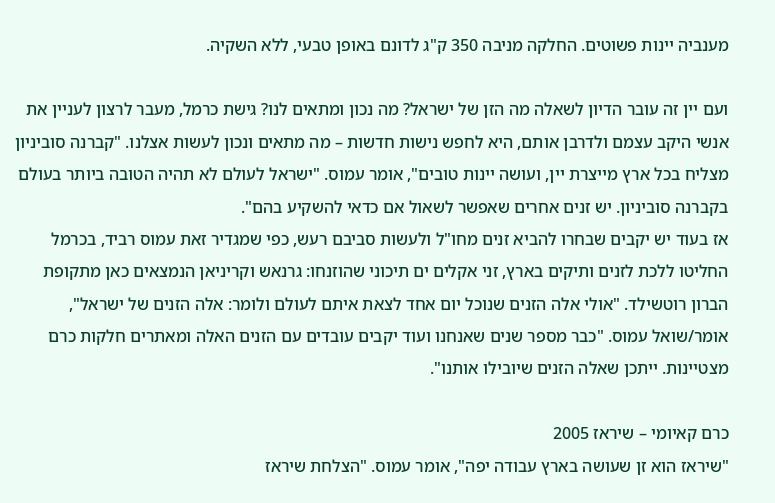מענביה יינות פשוטים. החלקה מניבה 350 ק"ג לדונם באופן טבעי, ללא השקיה.

ועם יין זה עובר הדיון לשאלה מה הזן של ישראל? מה נכון ומתאים לנו? גישת כרמל, מעבר לרצון לעניין את אנשי היקב עצמם ולדרבן אותם, היא לחפש נישות חדשות – מה מתאים ונכון לעשות אצלנו. "קברנה סוביניון מצליח בכל ארץ מייצרת יין, ועושה יינות טובים", אומר עמוס. "ישראל לעולם לא תהיה הטובה ביותר בעולם בקברנה סוביניון. יש זנים אחרים שאפשר לשאול אם כדאי להשקיע בהם".
אז בעוד יש יקבים שבחרו להביא זנים מחו"ל ולעשות סביבם רעש, כפי שמגדיר זאת עמוס רביד, בכרמל החליטו ללכת לזנים ותיקים בארץ, זני אקלים ים תיכוני שהוזנחו: גרנאש וקריניאן הנמצאים כאן מתקופת הברון רוטשילד. "אולי אלה הזנים שנוכל יום אחד לצאת איתם לעולם ולומר: אלה הזנים של ישראל", אומר/שואל עמוס. "כבר מספר שנים שאנחנו ועוד יקבים עובדים עם הזנים האלה ומאתרים חלקות כרם מצטיינות. ייתכן שאלה הזנים שיובילו אותנו".

כרם קאיומי – שיראז 2005
"שיראז הוא זן שעושה בארץ עבודה יפה", אומר עמוס. "הצלחת שיראז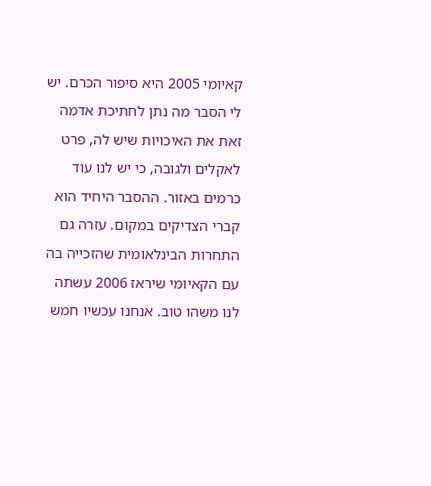קאיומי 2005 היא סיפור הכרם. יש לי הסבר מה נתן לחתיכת אדמה זאת את האיכויות שיש לה, פרט לאקלים ולגובה, כי יש לנו עוד כרמים באזור. ההסבר היחיד הוא קברי הצדיקים במקום. עזרה גם התחרות הבינלאומית שהזכייה בה עם הקאיומי שיראז 2006 עשתה לנו משהו טוב. אנחנו עכשיו חמש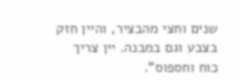שנים וחצי מהבציר, והיין חזק בצבע וגם במבנה. יין צריך כוח וחספוס".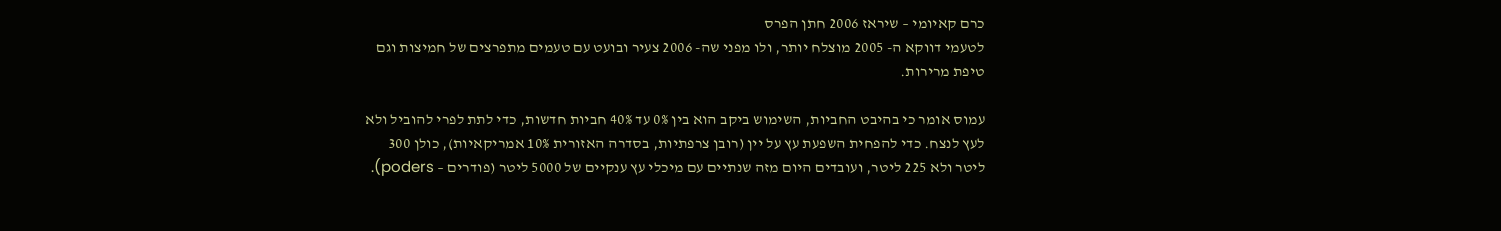כרם קאיומי – שיראז 2006 חתן הפרס
לטעמי דווקא ה- 2005 מוצלח יותר, ולו מפני שה- 2006 צעיר ובועט עם טעמים מתפרצים של חמיצות וגם טיפת מרירות.

עמוס אומר כי בהיבט החביות, השימוש ביקב הוא בין 0% עד 40% חביות חדשות, כדי לתת לפרי להוביל ולא לעץ לנצח. כדי להפחית השפעת עץ על יין (רובן צרפתיות, בסדרה האזורית 10% אמריקאיות), כולן 300 ליטר ולא 225 ליטר, ועובדים היום מזה שנתיים עם מיכלי עץ ענקיים של 5000 ליטר (פודרים – poders).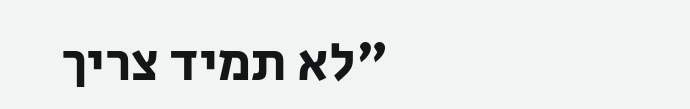"לא תמיד צריך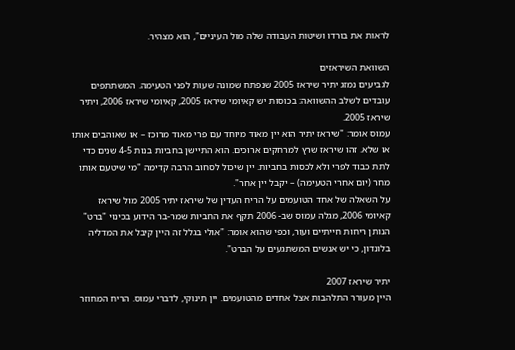לראות את בורדו ושיטות העבודה שלה מול העיניים", הוא מצהיר.

השוואת השיראזים
לגביעים נמזג יתיר שיראז 2005 שנפתח שמונה שעות לפני הטעימה. המשתתפים עובדים לשלב ההשוואה: בכוסות יש קאיומי שיראז 2005, קאיומי שיראז 2006, ויתיר שיראז 2005.
עמוס אומר: "שיראז יתיר הוא יין מאוד מיוחד עם פרי מאוד מרוכז – או שאוהבים אותו או שלא. זהו שיראז שרץ למרחקים ארוכים. הוא התיישן בחביות בנות 4-5 שנים כדי לתת כבוד לפרי ולא לכסות בחביות. יין שיכול לסחוב הרבה קדימה "מי שיטעם אותו מחר (יום אחרי הטעימה) – יקבל יין אחר".
על השאלה של אחד הטועמים על הריח העדין של שיראז יתיר 2005 מול שיראז קאיומי 2006, מגלה עמוס שב- 2006 תקף את החביות שמר-בר הידוע בכינוי "ברט" הנותן ריחות חייתיים ועור, וכפי שהוא אומר: "אולי בגלל זה היין קיבל את המדליה בלונדון, כי יש אנשים המשתגעים על הברט".

יתיר שיראז 2007
היין מעורר התלהבות אצל אחדים מהטועמים. יין תינוקי, לדברי עמוס. הריח המחוזר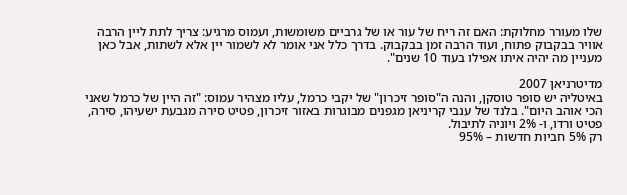שלו מעורר מחלוקת: האם זה ריח של עור או של גרביים משומשות, ועמוס מרגיע: צריך לתת ליין הרבה אוויר בבקבוק פתוח, ועוד הרבה זמן בבקבוק. בדרך כלל אני אומר לא לשמור יין אלא לשתות, אבל כאן מעניין מה יהיה איתו אפילו בעוד 10 שנים".

מדיטרניאן 2007
באיטליה יש סופר טוסקן, והנה ה"סופר זיכרון" של יקבי כרמל, עליו מצהיר עמוס: "זה היין של כרמל שאני הכי אוהב היום". בלנד של ענבי קריניאן מגפנים מבוגרות באזור זיכרון, פטיט סירה מגבעת ישעיהו, סירה, פטיט ורדו, ו- 2% ויוניה לתיבול.
רק 5% חביות חדשות – 95%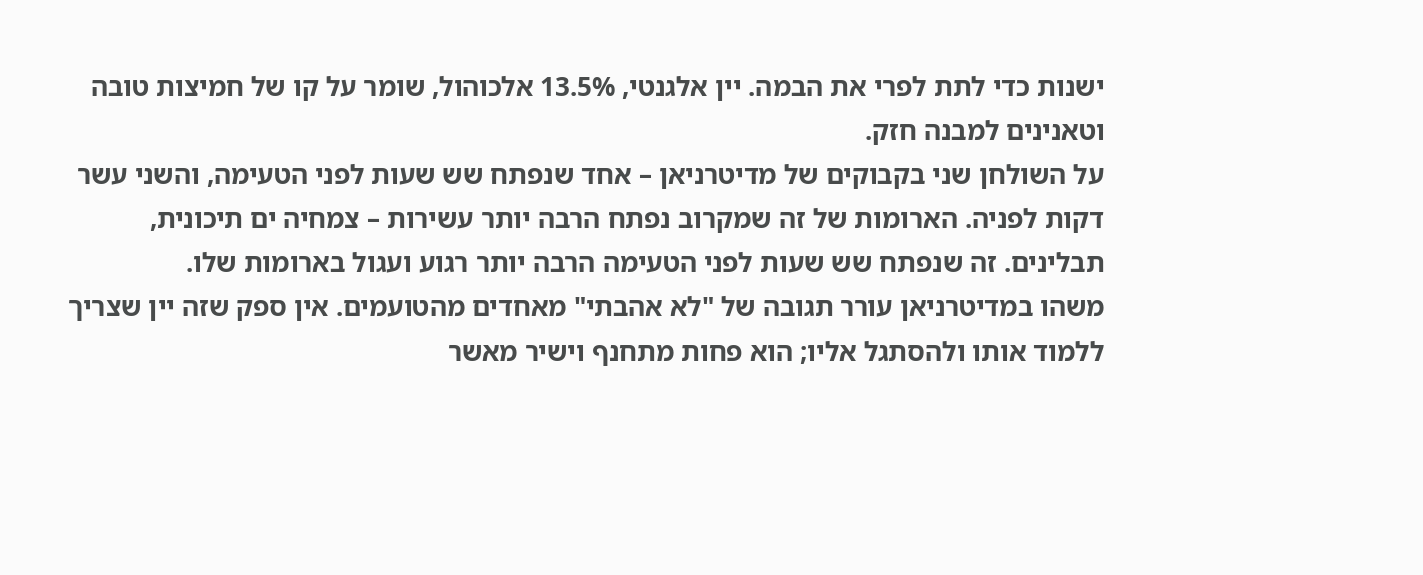ישנות כדי לתת לפרי את הבמה. יין אלגנטי, 13.5% אלכוהול, שומר על קו של חמיצות טובה וטאנינים למבנה חזק.
על השולחן שני בקבוקים של מדיטרניאן – אחד שנפתח שש שעות לפני הטעימה, והשני עשר דקות לפניה. הארומות של זה שמקרוב נפתח הרבה יותר עשירות – צמחיה ים תיכונית, תבלינים. זה שנפתח שש שעות לפני הטעימה הרבה יותר רגוע ועגול בארומות שלו.
משהו במדיטרניאן עורר תגובה של "לא אהבתי" מאחדים מהטועמים. אין ספק שזה יין שצריך ללמוד אותו ולהסתגל אליו; הוא פחות מתחנף וישיר מאשר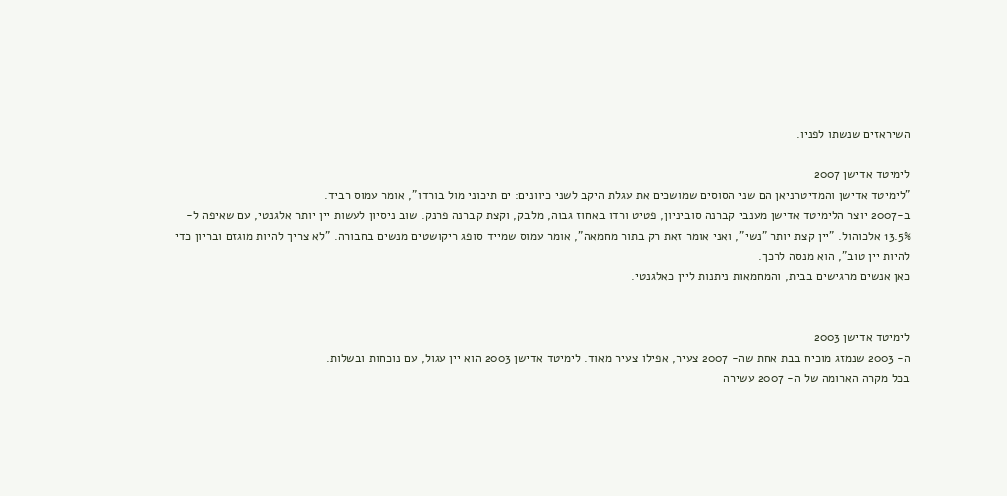השיראזים שנשתו לפניו.

לימיטד אדישן 2007
"לימיטד אדישן והמדיטרניאן הם שני הסוסים שמושכים את עגלת היקב לשני כיוונים: ים תיכוני מול בורדו", אומר עמוס רביד.
ב-2007 יוצר הלימיטד אדישן מענבי קברנה סוביניון, פטיט ורדו באחוז גבוה, מלבק, וקצת קברנה פרנק. שוב ניסיון לעשות יין יותר אלגנטי, עם שאיפה ל- 13.5% אלכוהול. "יין קצת יותר "נשי", ואני אומר זאת רק בתור מחמאה", אומר עמוס שמייד סופג ריקושטים מנשים בחבורה. "לא צריך להיות מוגזם ובריון כדי להיות יין טוב", הוא מנסה לרכך.
כאן אנשים מרגישים בבית, והמחמאות ניתנות ליין כאלגנטי.


לימיטד אדישן 2003
ה- 2003 שנמזג מוכיח בבת אחת שה- 2007 צעיר, אפילו צעיר מאוד. לימיטד אדישן 2003 הוא יין עגול, עם נוכחות ובשלות.
בכל מקרה הארומה של ה- 2007 עשירה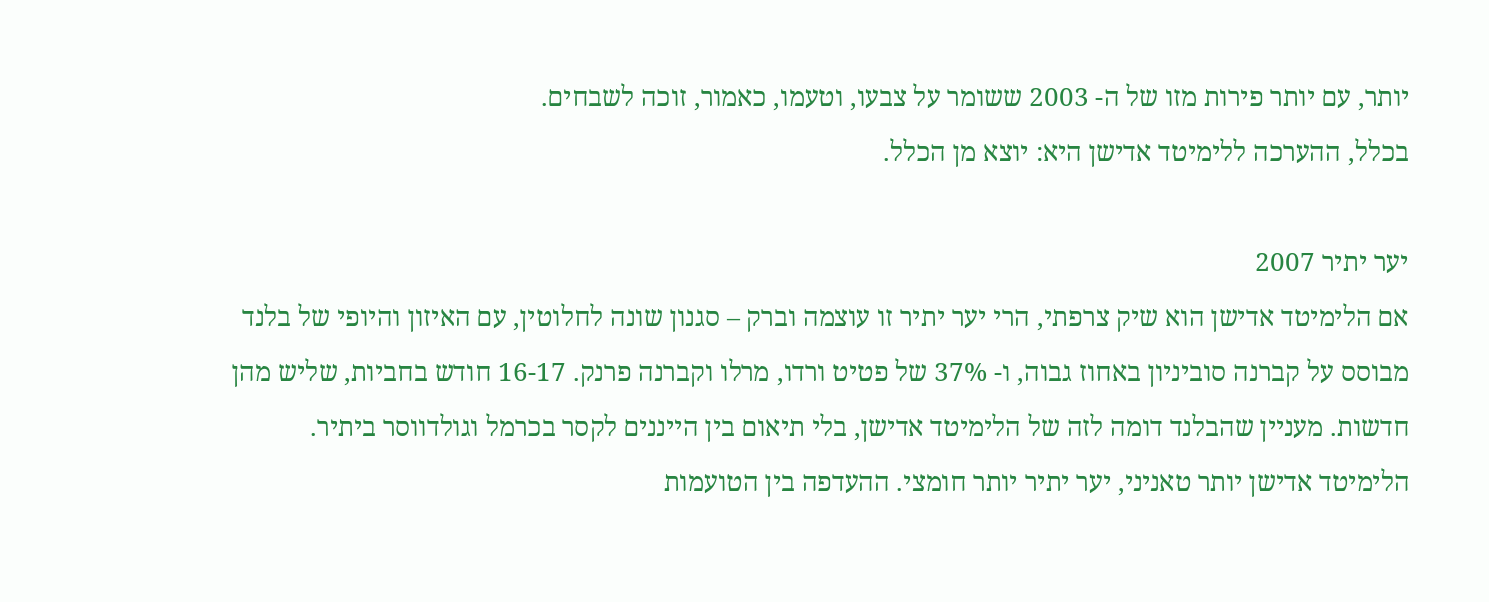יותר, עם יותר פירות מזו של ה- 2003 ששומר על צבעו, וטעמו, כאמור, זוכה לשבחים.
בכלל, ההערכה ללימיטד אדישן היא: יוצא מן הכלל.

יער יתיר 2007
אם הלימיטד אדישן הוא שיק צרפתי, הרי יער יתיר זו עוצמה וברק – סגנון שונה לחלוטין, עם האיזון והיופי של בלנד מבוסס על קברנה סוביניון באחוז גבוה, ו- 37% של פטיט ורדו, מרלו וקברנה פרנק. 16-17 חודש בחביות, שליש מהן חדשות. מעניין שהבלנד דומה לזה של הלימיטד אדישן, בלי תיאום בין הייננים לקסר בכרמל וגולדווסר ביתיר.
הלימיטד אדישן יותר טאניני, יער יתיר יותר חומצי. ההעדפה בין הטועמות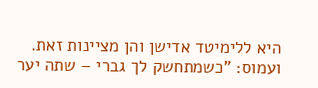היא ללימיטד אדישן והן מציינות זאת. ועמוס: "כשמתחשק לך גברי – שתה יער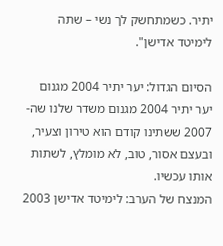יתיר. כשמתחשק לך נשי – שתה לימיטד אדישן".

הסיום הגדול: יער יתיר 2004 מגנום
יער יתיר 2004 מגנום משדר שלנו שה- 2007 ששתינו קודם הוא טירון וצעיר, ובעצם אסור, טוב, לא מומלץ, לשתות אותו עכשיו.
המנצח של הערב: לימיטד אדישן 2003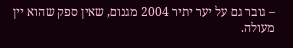– גובר גם על יער יתיר 2004 מגנום, שאין ספק שהוא יין מעולה.